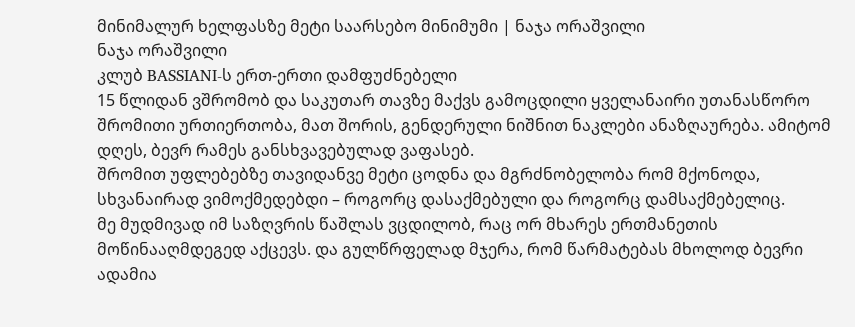მინიმალურ ხელფასზე მეტი საარსებო მინიმუმი | ნაჯა ორაშვილი
ნაჯა ორაშვილი
კლუბ BASSIANI-ს ერთ-ერთი დამფუძნებელი
15 წლიდან ვშრომობ და საკუთარ თავზე მაქვს გამოცდილი ყველანაირი უთანასწორო შრომითი ურთიერთობა, მათ შორის, გენდერული ნიშნით ნაკლები ანაზღაურება. ამიტომ დღეს, ბევრ რამეს განსხვავებულად ვაფასებ.
შრომით უფლებებზე თავიდანვე მეტი ცოდნა და მგრძნობელობა რომ მქონოდა, სხვანაირად ვიმოქმედებდი – როგორც დასაქმებული და როგორც დამსაქმებელიც.
მე მუდმივად იმ საზღვრის წაშლას ვცდილობ, რაც ორ მხარეს ერთმანეთის მოწინააღმდეგედ აქცევს. და გულწრფელად მჯერა, რომ წარმატებას მხოლოდ ბევრი ადამია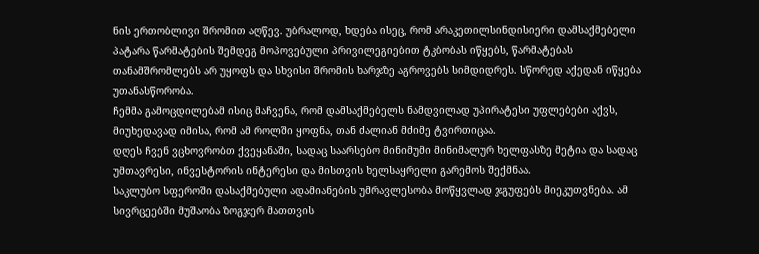ნის ერთობლივი შრომით აღწევ. უბრალოდ, ხდება ისეც, რომ არაკეთილსინდისიერი დამსაქმებელი პატარა წარმატების შემდეგ მოპოვებული პრივილეგიებით ტკბობას იწყებს, წარმატებას თანამშრომლებს არ უყოფს და სხვისი შრომის ხარჯზე აგროვებს სიმდიდრეს. სწორედ აქედან იწყება უთანასწორობა.
ჩემმა გამოცდილებამ ისიც მაჩვენა, რომ დამსაქმებელს ნამდვილად უპირატესი უფლებები აქვს, მიუხედავად იმისა, რომ ამ როლში ყოფნა, თან ძალიან მძიმე ტვირთიცაა.
დღეს ჩვენ ვცხოვრობთ ქვეყანაში, სადაც საარსებო მინიმუმი მინიმალურ ხელფასზე მეტია და სადაც უმთავრესი, ინვესტორის ინტერესი და მისთვის ხელსაყრელი გარემოს შექმნაა.
საკლუბო სფეროში დასაქმებული ადამიანების უმრავლესობა მოწყვლად ჯგუფებს მიეკუთვნება. ამ სივრცეებში მუშაობა ზოგჯერ მათთვის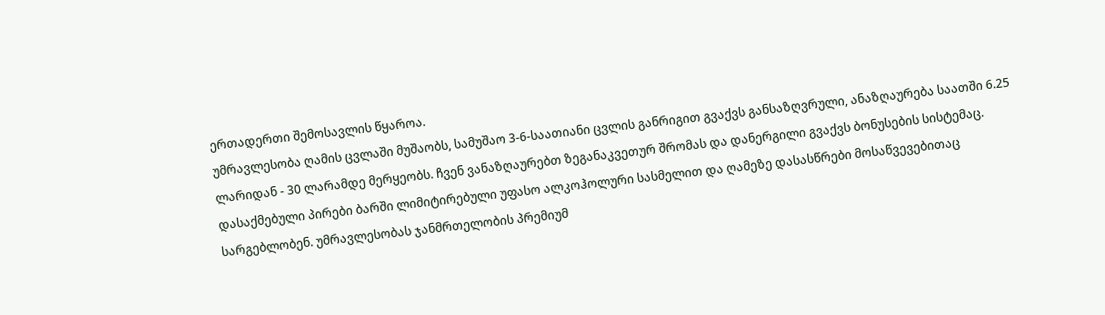ერთადერთი შემოსავლის წყაროა.
უმრავლესობა ღამის ცვლაში მუშაობს, სამუშაო 3-6-საათიანი ცვლის განრიგით გვაქვს განსაზღვრული, ანაზღაურება საათში 6.25 ლარიდან - 30 ლარამდე მერყეობს. ჩვენ ვანაზღაურებთ ზეგანაკვეთურ შრომას და დანერგილი გვაქვს ბონუსების სისტემაც. დასაქმებული პირები ბარში ლიმიტირებული უფასო ალკოჰოლური სასმელით და ღამეზე დასასწრები მოსაწვევებითაც სარგებლობენ. უმრავლესობას ჯანმრთელობის პრემიუმ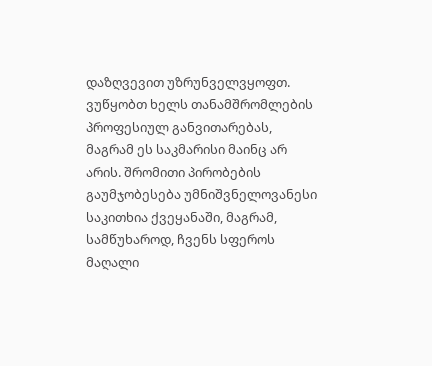დაზღვევით უზრუნველვყოფთ. ვუწყობთ ხელს თანამშრომლების პროფესიულ განვითარებას, მაგრამ ეს საკმარისი მაინც არ არის. შრომითი პირობების გაუმჯობესება უმნიშვნელოვანესი საკითხია ქვეყანაში, მაგრამ, სამწუხაროდ, ჩვენს სფეროს მაღალი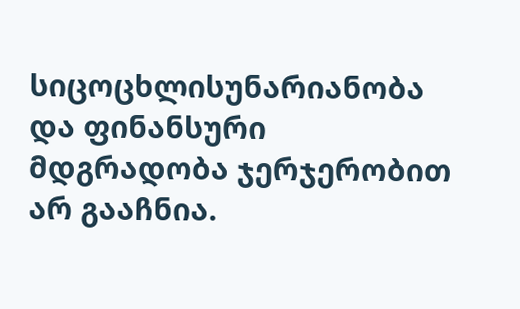სიცოცხლისუნარიანობა და ფინანსური მდგრადობა ჯერჯერობით არ გააჩნია.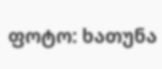ფოტო: ხათუნა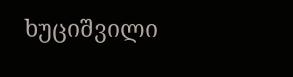ხუციშვილი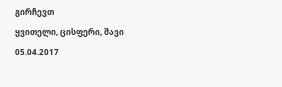გირჩევთ
ყვითელი, ცისფერი, შავი
05.04.2017